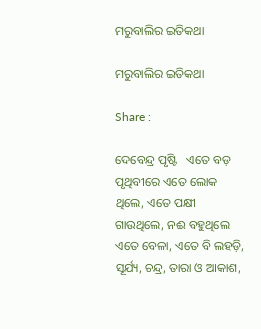ମରୁବାଲିର ଇତିକଥା

ମରୁବାଲିର ଇତିକଥା

Share :

ଦେବେନ୍ଦ୍ର ପୃଷ୍ଟି   ଏତେ ବଡ଼ ପୃଥିବୀରେ ଏତେ ଲୋକ ଥିଲେ, ଏତେ ପକ୍ଷୀ ଗାଉଥିଲେ, ନଈ ବହୁଥିଲେ ଏତେ ବେଳା, ଏତେ ବି ଲହଡ଼ି, ସୂର୍ଯ୍ୟ, ଚନ୍ଦ୍ର, ତାରା ଓ ଆକାଶ,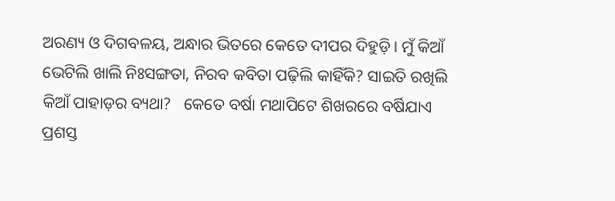ଅରଣ୍ୟ ଓ ଦିଗବଳୟ, ଅନ୍ଧାର ଭିତରେ କେତେ ଦୀପର ଦିହୁଡ଼ି। ମୁଁ କିଆଁ ଭେଟିଲି ଖାଲି ନିଃସଙ୍ଗତା, ନିରବ କବିତା ପଢ଼ିଲି କାହିଁକି? ସାଇତି ରଖିଲି କିଆଁ ପାହାଡ଼ର ବ୍ୟଥା?   କେତେ ବର୍ଷା ମଥାପିଟେ ଶିଖରରେ ବର୍ଷିଯାଏ ପ୍ରଶସ୍ତ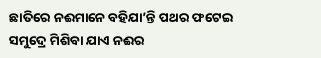ଛାତିରେ ନଈମାନେ ବହିଯା’ନ୍ତି ପଥର ଫଟେଇ ସମୁଦ୍ରେ ମିଶିବା ଯାଏ ନଈର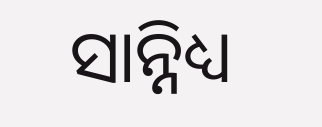ସାନ୍ନିଧ୍ୟ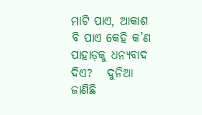ମାଟି ପାଏ, ଆକାଶ ବି ପାଏ କେହି କ’ଣ ପାହାଡ଼କୁ ଧନ୍ୟବାଦ ଦିଏ?   ଦୁନିଆ ଜାଣିଛି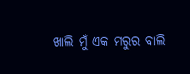ଖାଲି ମୁଁ ଏକ ମରୁର ବାଲି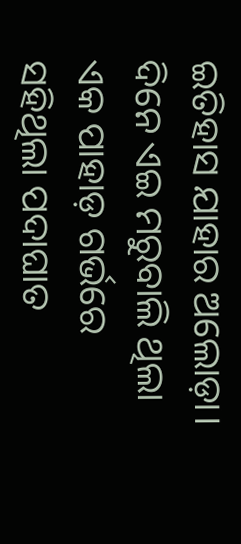ଇତିହାସ ଯାହାର ଅଲୋଡ଼ା। ଦିନେ ଏଇ ମରୁବାଲି ଥିଲା ଏକ ପାହାଡ଼ ଗର୍ଭରେ ସହିଥିଲା ପଦାଘାତ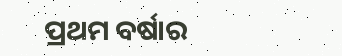ପ୍ରଥମ ବର୍ଷାର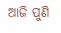ଆଜି ପୁଣି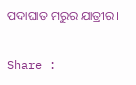ପଦାଘାତ ମରୁର ଯାତ୍ରୀର।

Share :